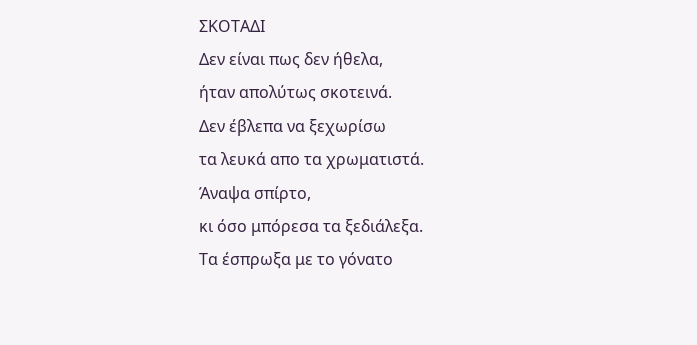ΣΚΟΤΑΔΙ
Δεν είναι πως δεν ήθελα,
ήταν απολύτως σκοτεινά.
Δεν έβλεπα να ξεχωρίσω
τα λευκά απο τα χρωματιστά.
Άναψα σπίρτο,
κι όσο μπόρεσα τα ξεδιάλεξα.
Τα έσπρωξα με το γόνατο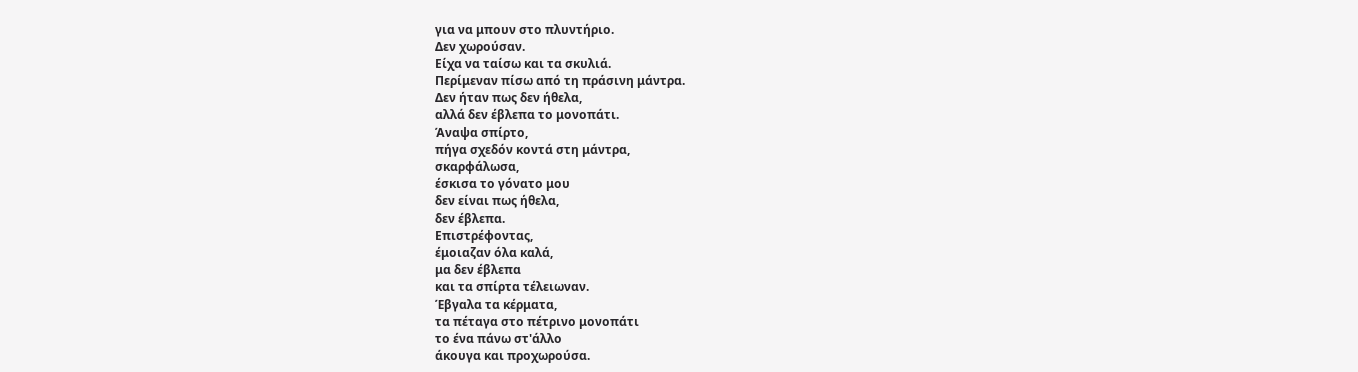για να μπουν στο πλυντήριο.
Δεν χωρούσαν.
Είχα να ταίσω και τα σκυλιά.
Περίμεναν πίσω από τη πράσινη μάντρα.
Δεν ήταν πως δεν ήθελα,
αλλά δεν έβλεπα το μονοπάτι.
Άναψα σπίρτο,
πήγα σχεδόν κοντά στη μάντρα,
σκαρφάλωσα,
έσκισα το γόνατο μου
δεν είναι πως ήθελα,
δεν έβλεπα.
Επιστρέφοντας,
έμοιαζαν όλα καλά,
μα δεν έβλεπα
και τα σπίρτα τέλειωναν.
Έβγαλα τα κέρματα,
τα πέταγα στο πέτρινο μονοπάτι
το ένα πάνω στ'άλλο
άκουγα και προχωρούσα.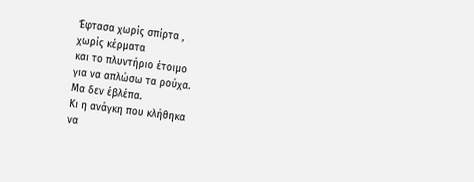Έφτασα χωρίς σπίρτα ,
χωρίς κέρματα
και το πλυντήριο έτοιμο
για να απλώσω τα ρούχα.
Μα δεν έβλέπα.
Κι η ανάγκη που κλήθηκα
να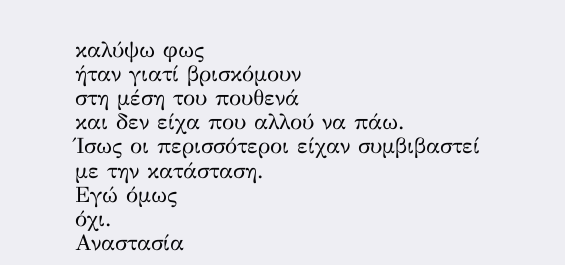καλύψω φως
ήταν γιατί βρισκόμουν
στη μέση του πουθενά
και δεν είχα που αλλού να πάω.
Ίσως οι περισσότεροι είχαν συμβιβαστεί
με την κατάσταση.
Εγώ όμως
όχι.
Αναστασία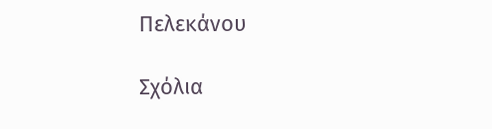Πελεκάνου

Σχόλια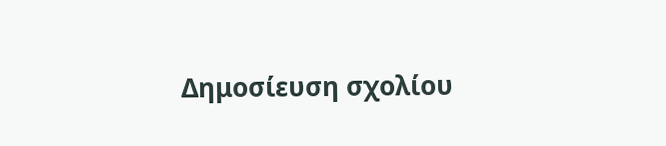Δημοσίευση σχολίου